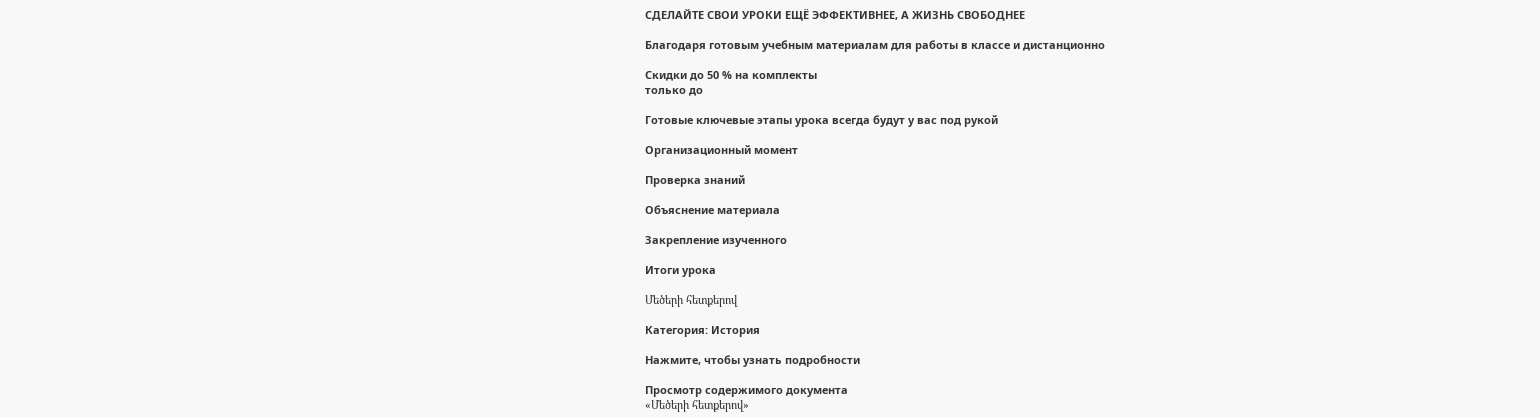СДЕЛАЙТЕ СВОИ УРОКИ ЕЩЁ ЭФФЕКТИВНЕЕ, А ЖИЗНЬ СВОБОДНЕЕ

Благодаря готовым учебным материалам для работы в классе и дистанционно

Скидки до 50 % на комплекты
только до

Готовые ключевые этапы урока всегда будут у вас под рукой

Организационный момент

Проверка знаний

Объяснение материала

Закрепление изученного

Итоги урока

Մեծերի հետքերով

Категория: История

Нажмите, чтобы узнать подробности

Просмотр содержимого документа
«Մեծերի հետքերով»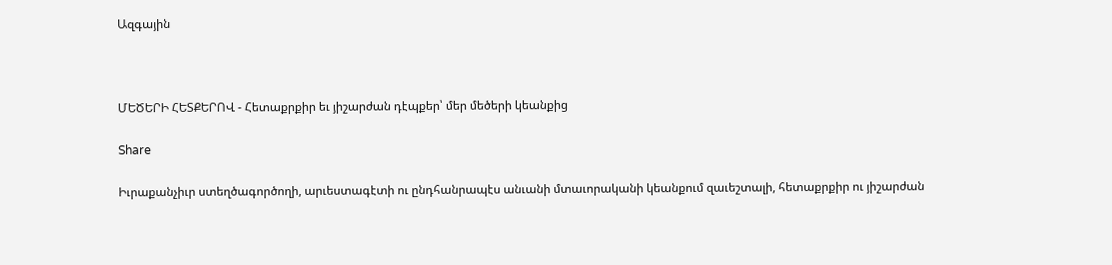Ազգային



ՄԵԾԵՐԻ ՀԵՏՔԵՐՈՎ - Հետաքրքիր եւ յիշարժան դէպքեր՝ մեր մեծերի կեանքից

Share

Իւրաքանչիւր ստեղծագործողի, արւեստագէտի ու ընդհանրապէս անւանի մտաւորականի կեանքում զաւեշտալի, հետաքրքիր ու յիշարժան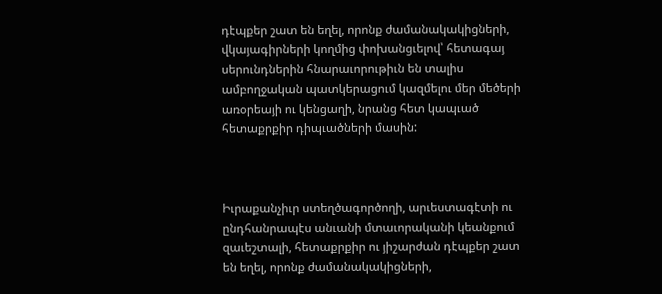դէպքեր շատ են եղել, որոնք ժամանակակիցների, վկայագիրների կողմից փոխանցւելով՝ հետագայ սերունդներին հնարաւորութիւն են տալիս ամբողջական պատկերացում կազմելու մեր մեծերի առօրեայի ու կենցաղի, նրանց հետ կապւած հետաքրքիր դիպւածների մասին:



Իւրաքանչիւր ստեղծագործողի, արւեստագէտի ու ընդհանրապէս անւանի մտաւորականի կեանքում զաւեշտալի, հետաքրքիր ու յիշարժան դէպքեր շատ են եղել, որոնք ժամանակակիցների,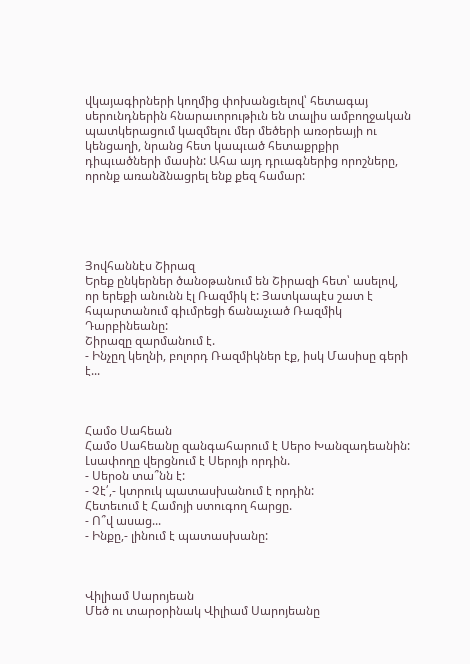վկայագիրների կողմից փոխանցւելով՝ հետագայ սերունդներին հնարաւորութիւն են տալիս ամբողջական պատկերացում կազմելու մեր մեծերի առօրեայի ու կենցաղի, նրանց հետ կապւած հետաքրքիր դիպւածների մասին: Ահա այդ դրւագներից որոշները, որոնք առանձնացրել ենք քեզ համար:





Յովհաննէս Շիրազ
Երեք ընկերներ ծանօթանում են Շիրազի հետ՝ ասելով, որ երեքի անունն էլ Ռազմիկ է: Յատկապէս շատ է հպարտանում գիւմրեցի ճանաչւած Ռազմիկ Դարբինեանը:
Շիրազը զարմանում է.
- Ինչըղ կեղնի, բոլորդ Ռազմիկներ էք, իսկ Մասիսը գերի է...



Համօ Սահեան
Համօ Սահեանը զանգահարում է Սերօ Խանզադեանին: Լսափողը վերցնում է Սերոյի որդին.
- Սերօն տա՞նն է:
- Չէ՛,- կտրուկ պատասխանում է որդին:
Հետեւում է Համոյի ստուգող հարցը.
- Ո՞վ ասաց...
- Ինքը,- լինում է պատասխանը:



Վիլիամ Սարոյեան
Մեծ ու տարօրինակ Վիլիամ Սարոյեանը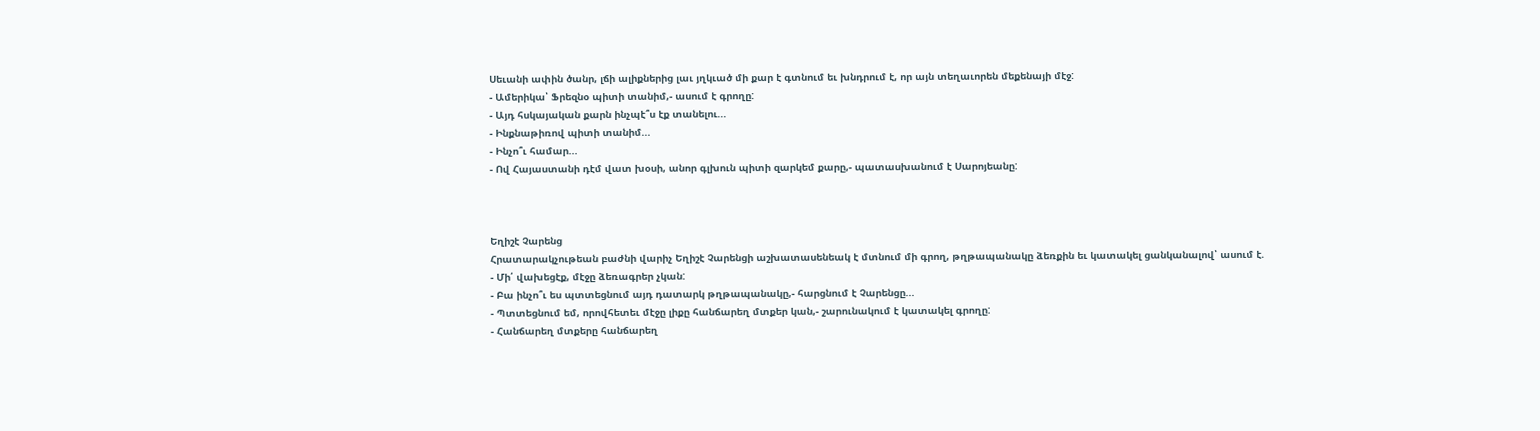Սեւանի ափին ծանր, լճի ալիքներից լաւ յղկւած մի քար է գտնում եւ խնդրում է, որ այն տեղաւորեն մեքենայի մէջ:
- Ամերիկա՝ Ֆրեզնօ պիտի տանիմ,- ասում է գրողը:
- Այդ հսկայական քարն ինչպէ՞ս էք տանելու...
- Ինքնաթիռով պիտի տանիմ...
- Ինչո՞ւ համար...
- Ով Հայաստանի դէմ վատ խօսի, անոր գլխուն պիտի զարկեմ քարը,- պատասխանում է Սարոյեանը:



Եղիշէ Չարենց
Հրատարակչութեան բաժնի վարիչ Եղիշէ Չարենցի աշխատասենեակ է մտնում մի գրող, թղթապանակը ձեռքին եւ կատակել ցանկանալով՝ ասում է.
- Մի՛ վախեցէք, մէջը ձեռագրեր չկան:
- Բա ինչո՞ւ ես պտտեցնում այդ դատարկ թղթապանակը,- հարցնում է Չարենցը...
- Պտտեցնում եմ, որովհետեւ մէջը լիքը հանճարեղ մտքեր կան,- շարունակում է կատակել գրողը:
- Հանճարեղ մտքերը հանճարեղ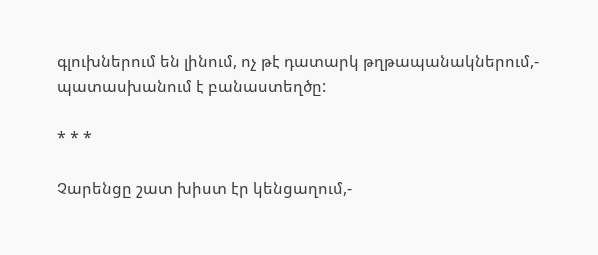գլուխներում են լինում, ոչ թէ դատարկ թղթապանակներում,- պատասխանում է բանաստեղծը:

* * *

Չարենցը շատ խիստ էր կենցաղում,-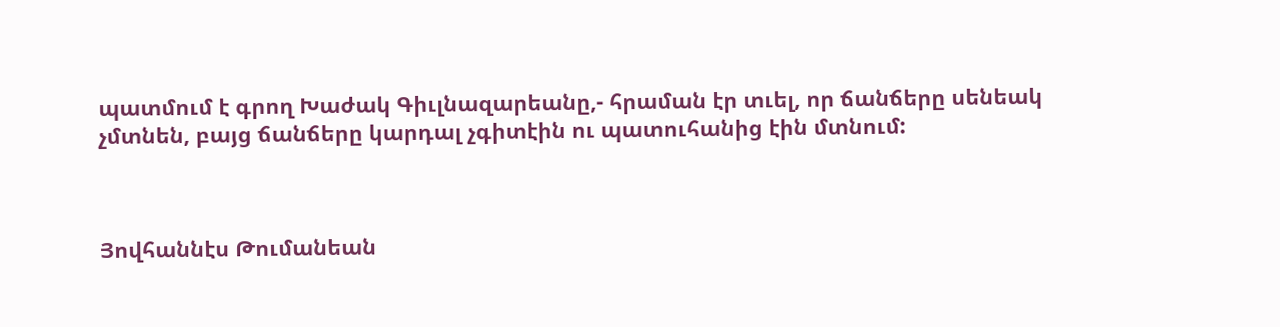պատմում է գրող Խաժակ Գիւլնազարեանը,- հրաման էր տւել, որ ճանճերը սենեակ չմտնեն, բայց ճանճերը կարդալ չգիտէին ու պատուհանից էին մտնում:



Յովհաննէս Թումանեան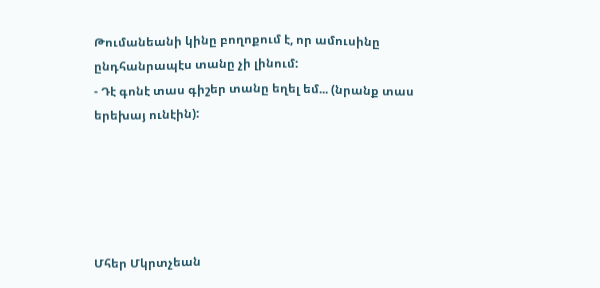Թումանեանի կինը բողոքում է, որ ամուսինը ընդհանրապէս տանը չի լինում:
- Դէ գոնէ տաս գիշեր տանը եղել եմ... (նրանք տաս երեխայ ունէին):





Մհեր Մկրտչեան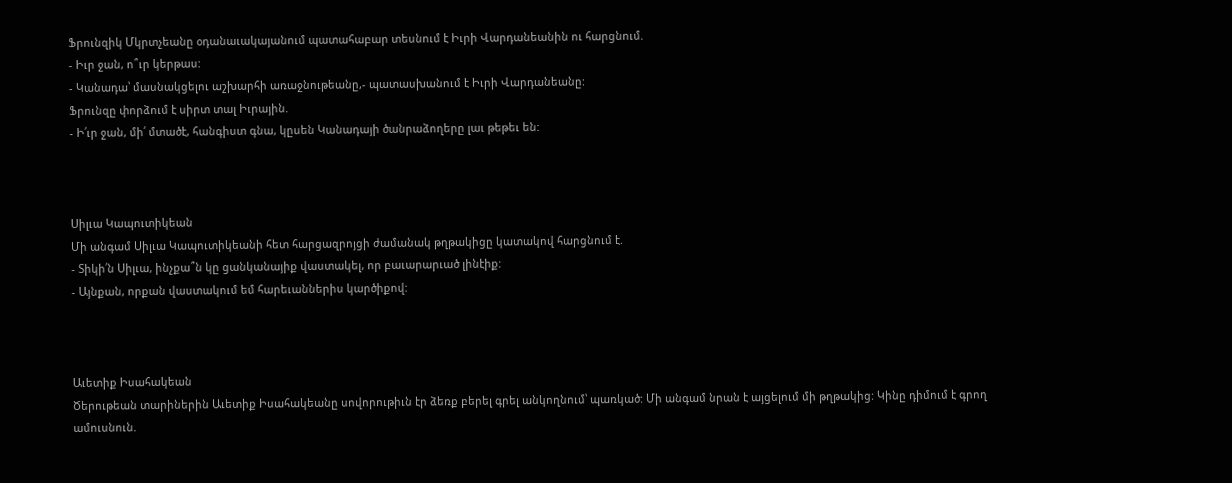Ֆրունզիկ Մկրտչեանը օդանաւակայանում պատահաբար տեսնում է Իւրի Վարդանեանին ու հարցնում.
- Իւր ջան, ո՞ւր կերթաս:
- Կանադա՝ մասնակցելու աշխարհի առաջնութեանը,- պատասխանում է Իւրի Վարդանեանը:
Ֆրունզը փորձում է սիրտ տալ Իւրային.
- Ի՛ւր ջան, մի՛ մտածէ, հանգիստ գնա, կըսեն Կանադայի ծանրաձողերը լաւ թեթեւ են:



Սիլւա Կապուտիկեան
Մի անգամ Սիլւա Կապուտիկեանի հետ հարցազրոյցի ժամանակ թղթակիցը կատակով հարցնում է.
- Տիկի՛ն Սիլւա, ինչքա՞ն կը ցանկանայիք վաստակել, որ բաւարարւած լինէիք:
- Այնքան, որքան վաստակում եմ հարեւաններիս կարծիքով:



Աւետիք Իսահակեան
Ծերութեան տարիներին Աւետիք Իսահակեանը սովորութիւն էր ձեռք բերել գրել անկողնում՝ պառկած: Մի անգամ նրան է այցելում մի թղթակից: Կինը դիմում է գրող ամուսնուն.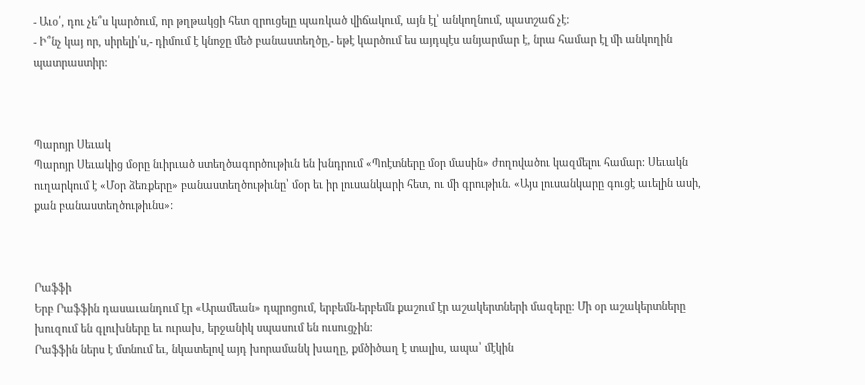- Աւօ՛, դու չե՞ս կարծում, որ թղթակցի հետ զրուցելը պառկած վիճակում, այն էլ՝ անկողնում, պատշաճ չէ:
- Ի՞նչ կայ որ, սիրելի՛ս,- դիմում է կնոջը մեծ բանաստեղծը,- եթէ կարծում ես այդպէս անյարմար է, նրա համար էլ մի անկողին պատրաստիր:



Պարոյր Սեւակ
Պարոյր Սեւակից մօրը նւիրւած ստեղծագործութիւն են խնդրում «Պոէտները մօր մասին» ժողովածու կազմելու համար: Սեւակն ուղարկում է «Մօր ձեռքերը» բանաստեղծութիւնը՝ մօր եւ իր լուսանկարի հետ, ու մի գրութիւն. «Այս լուսանկարը գուցէ աւելին ասի, քան բանաստեղծութիւնս»:



Րաֆֆի
Երբ Րաֆֆին դասաւանդում էր «Արամեան» դպրոցում, երբեմն-երբեմն քաշում էր աշակերտների մազերը: Մի օր աշակերտները խուզում են գլուխները եւ ուրախ, երջանիկ սպասում են ուսուցչին:
Րաֆֆին ներս է մտնում եւ, նկատելով այդ խորամանկ խաղը, քմծիծաղ է տալիս, ապա՝ մէկին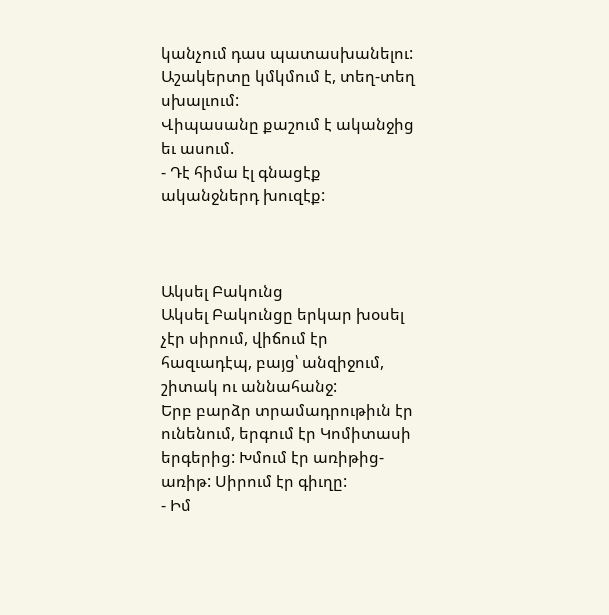կանչում դաս պատասխանելու: Աշակերտը կմկմում է, տեղ-տեղ սխալւում:
Վիպասանը քաշում է ականջից եւ ասում.
- Դէ հիմա էլ գնացէք ականջներդ խուզէք:



Ակսել Բակունց
Ակսել Բակունցը երկար խօսել չէր սիրում, վիճում էր հազւադէպ, բայց՝ անզիջում, շիտակ ու աննահանջ:
Երբ բարձր տրամադրութիւն էր ունենում, երգում էր Կոմիտասի երգերից: Խմում էր առիթից- առիթ: Սիրում էր գիւղը:
- Իմ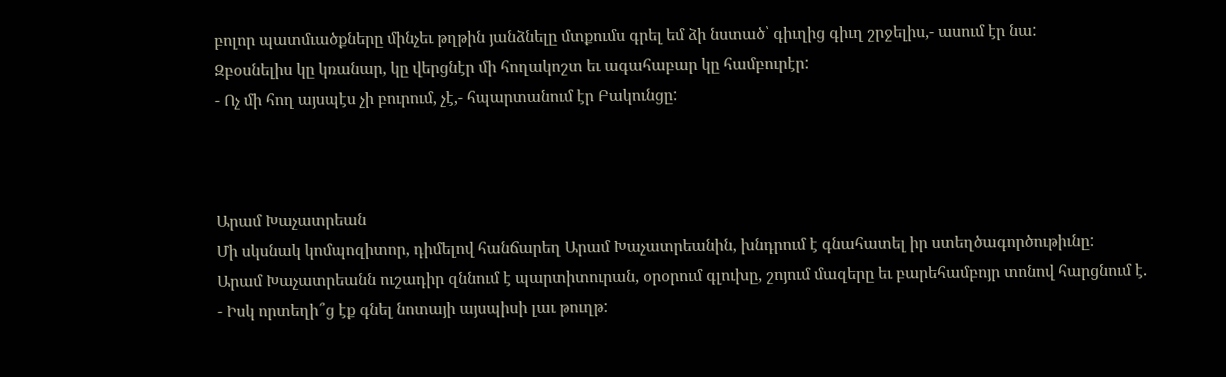բոլոր պատմւածքները մինչեւ թղթին յանձնելը մտքումս գրել եմ ձի նստած՝ գիւղից գիւղ շրջելիս,- ասում էր նա:
Զբօսնելիս կը կռանար, կը վերցնէր մի հողակոշտ եւ ագահաբար կը համբուրէր:
- Ոչ մի հող այսպէս չի բուրում, չէ,- հպարտանում էր Բակունցը:



Արամ Խաչատրեան
Մի սկսնակ կոմպոզիտոր, դիմելով հանճարեղ Արամ Խաչատրեանին, խնդրում է գնահատել իր ստեղծագործութիւնը:
Արամ Խաչատրեանն ուշադիր զննում է պարտիտուրան, օրօրում գլուխը, շոյում մազերը եւ բարեհամբոյր տոնով հարցնում է.
- Իսկ որտեղի՞ց էք գնել նոտայի այսպիսի լաւ թուղթ: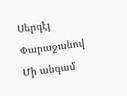Սերգէյ Փարաջանով
Մի անգամ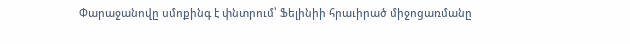Փարաջանովը սմոքինգ է փնտրում՝ Ֆելինիի հրաւիրած միջոցառմանը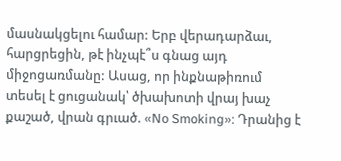մասնակցելու համար: Երբ վերադարձաւ, հարցրեցին, թէ ինչպէ՞ս գնաց այդ միջոցառմանը: Ասաց, որ ինքնաթիռում տեսել է ցուցանակ՝ ծխախոտի վրայ խաչ քաշած, վրան գրւած. «No Smoking»: Դրանից է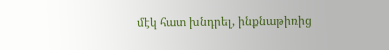մէկ հատ խնդրել, ինքնաթիռից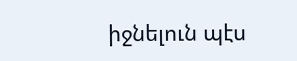իջնելուն պէս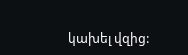կախել վզից: